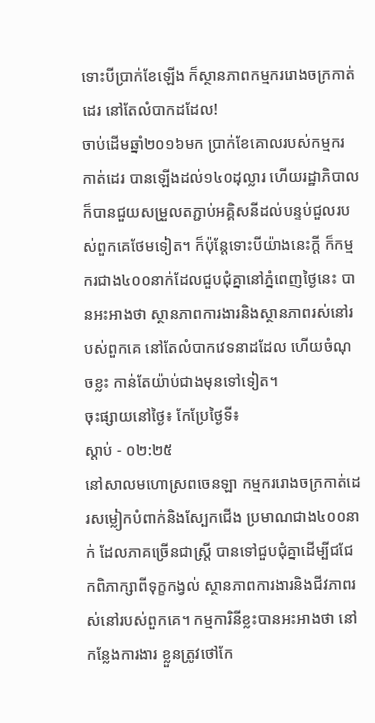ទោះបីប្រាក់ខែឡើង ក៏ស្ថានភាពកម្មកររោងចក្រកាត់ដេរ នៅតែលំបាកដដែល!
ចាប់ដើមឆ្នាំ២០១៦មក ប្រាក់ខែគោលរបស់កម្មករកាត់ដេរ បានឡើងដល់១៤០ដុល្លារ ហើយរដ្ឋាភិបាល ក៏បានជួយសម្រួលតភ្ជាប់អគ្គិសនីដល់បន្ទប់ជួលរបស់ពួកគេថែមទៀត។ ក៏ប៉ុន្តែទោះបីយ៉ាងនេះក្តី ក៏កម្មករជាង៤០០នាក់ដែលជួបជុំគ្នានៅភ្នំពេញថ្ងៃនេះ បានអះអាងថា ស្ថានភាពការងារនិងស្ថានភាពរស់នៅរបស់ពួកគេ នៅតែលំបាកវេទនាដដែល ហើយចំណុចខ្លះ កាន់តែយ៉ាប់ជាងមុនទៅទៀត។
ចុះផ្សាយនៅថ្ងៃ៖ កែប្រែថ្ងៃទី៖
ស្តាប់ - ០២:២៥
នៅសាលមហោស្រពចេនឡា កម្មកររោងចក្រកាត់ដេរសម្លៀកបំពាក់និងស្បែកជើង ប្រមាណជាង៤០០នាក់ ដែលភាគច្រើនជាស្ត្រី បានទៅជួបជុំគ្នាដើម្បីជជែកពិភាក្សាពីទុក្ខកង្វល់ ស្ថានភាពការងារនិងជីវភាពរស់នៅរបស់ពួកគេ។ កម្មការិនីខ្លះបានអះអាងថា នៅកន្លែងការងារ ខ្លួនត្រូវថៅកែ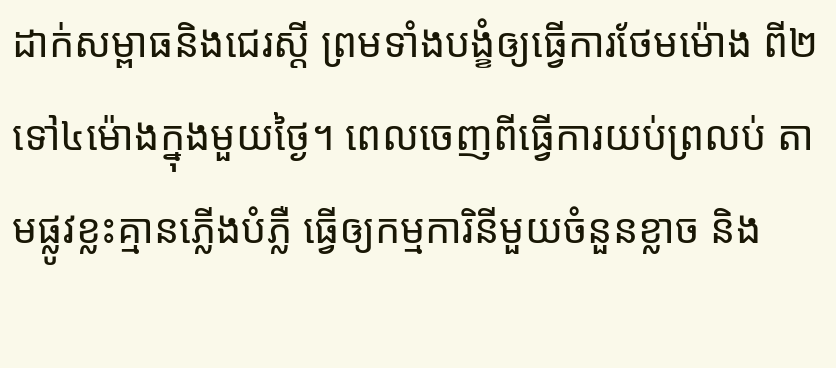ដាក់សម្ពាធនិងជេរស្តី ព្រមទាំងបង្ខំឲ្យធ្វើការថែមម៉ោង ពី២ទៅ៤ម៉ោងក្នុងមួយថ្ងៃ។ ពេលចេញពីធ្វើការយប់ព្រលប់ តាមផ្លូវខ្លះគ្មានភ្លើងបំភ្លឺ ធ្វើឲ្យកម្មការិនីមួយចំនួនខ្លាច និង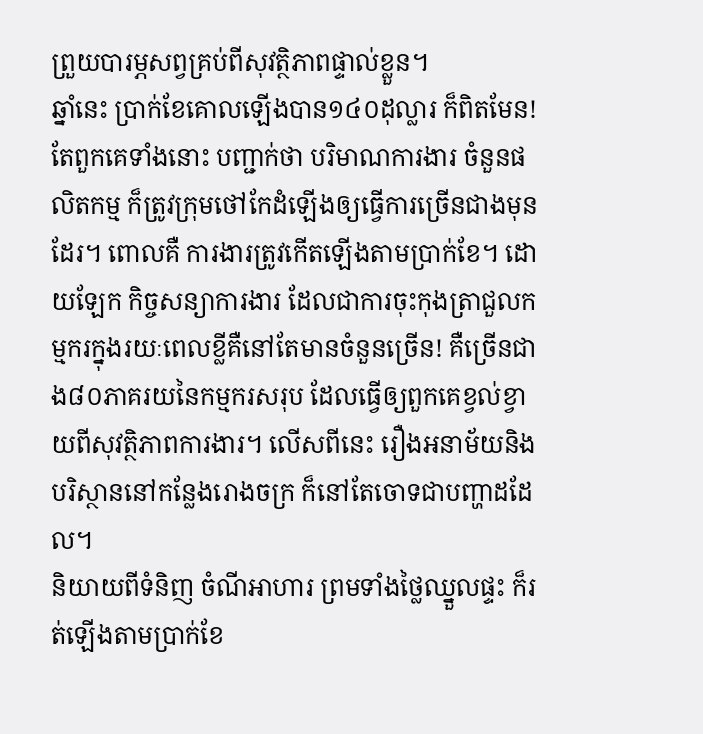ព្រួយបារម្ភសព្វគ្រប់ពីសុវត្ថិភាពផ្ទាល់ខ្លួន។
ឆ្នាំនេះ ប្រាក់ខែគោលឡើងបាន១៤០ដុល្លារ ក៏ពិតមែន! តែពួកគេទាំងនោះ បញ្ជាក់ថា បរិមាណការងារ ចំនួនផលិតកម្ម ក៏ត្រូវក្រុមថៅកែដំឡើងឲ្យធ្វើការច្រើនជាងមុនដែរ។ ពោលគឺ ការងារត្រូវកើតឡើងតាមប្រាក់ខែ។ ដោយឡែក កិច្ចសន្យាការងារ ដែលជាការចុះកុងត្រាជួលកម្មករក្នុងរយៈពេលខ្លីគឺនៅតែមានចំនួនច្រើន! គឺច្រើនជាង៨០ភាគរយនៃកម្មករសរុប ដែលធ្វើឲ្យពួកគេខ្វល់ខ្វាយពីសុវត្ថិភាពការងារ។ លើសពីនេះ រឿងអនាម័យនិងបរិស្ថាននៅកន្លែងរោងចក្រ ក៏នៅតែចោទជាបញ្ហាដដែល។
និយាយពីទំនិញ ចំណីអាហារ ព្រមទាំងថ្លៃឈ្នួលផ្ទះ ក៏រត់ឡើងតាមប្រាក់ខែ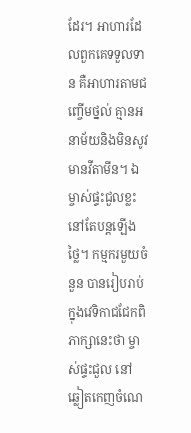ដែរ។ អាហារដែលពួកគេទទួលទាន គឺអាហារតាមជញ្ចើមថ្នល់ គ្មានអនាម័យនិងមិនសូវមានវីតាមីន។ ឯម្ចាស់ផ្ទះជួលខ្លះ នៅតែបន្តឡើងថ្លៃ។ កម្មករមួយចំនួន បានរៀបរាប់ក្នុងវេទិកាជជែកពិភាក្សានេះថា ម្ចាស់ផ្ទះជួល នៅឆ្លៀតកេញចំណេ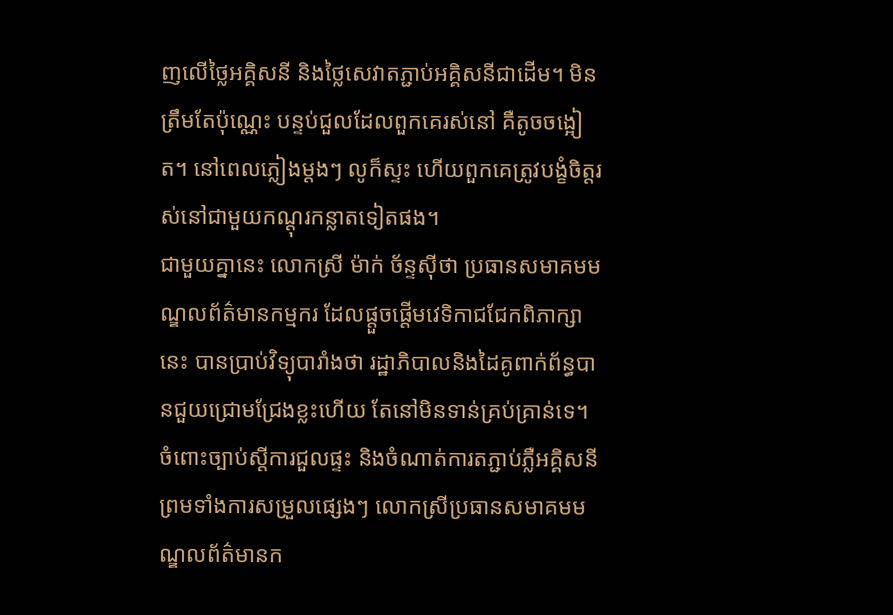ញលើថ្លៃអគ្គិសនី និងថ្លៃសេវាតភ្ជាប់អគ្គិសនីជាដើម។ មិនត្រឹមតែប៉ុណ្ណេះ បន្ទប់ជួលដែលពួកគេរស់នៅ គឺតូចចង្អៀត។ នៅពេលភ្លៀងម្តងៗ លូក៏ស្ទះ ហើយពួកគេត្រូវបង្ខំចិត្តរស់នៅជាមួយកណ្តុរកន្លាតទៀតផង។
ជាមួយគ្នានេះ លោកស្រី ម៉ាក់ ច័ន្ទស៊ីថា ប្រធានសមាគមមណ្ឌលព័ត៌មានកម្មករ ដែលផ្តួចផ្តើមវេទិកាជជែកពិភាក្សានេះ បានប្រាប់វិទ្យុបារាំងថា រដ្ឋាភិបាលនិងដៃគូពាក់ព័ន្ធបានជួយជ្រោមជ្រែងខ្លះហើយ តែនៅមិនទាន់គ្រប់គ្រាន់ទេ។ ចំពោះច្បាប់ស្តីការជួលផ្ទះ និងចំណាត់ការតភ្ជាប់ភ្លឺអគ្គិសនី ព្រមទាំងការសម្រួលផ្សេងៗ លោកស្រីប្រធានសមាគមមណ្ឌលព័ត៌មានក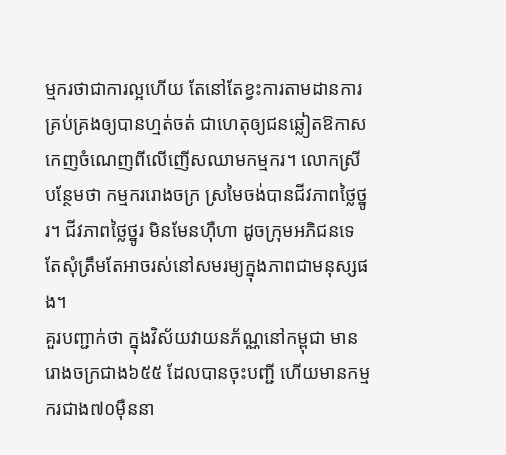ម្មករថាជាការល្អហើយ តែនៅតែខ្វះការតាមដានការគ្រប់គ្រងឲ្យបានហ្មត់ចត់ ជាហេតុឲ្យជនឆ្លៀតឱកាស កេញចំណេញពីលើញើសឈាមកម្មករ។ លោកស្រី បន្ថែមថា កម្មកររោងចក្រ ស្រមៃចង់បានជីវភាពថ្លៃថ្នូរ។ ជីវភាពថ្លៃថ្នូរ មិនមែនហ៊ឺហា ដូចក្រុមអភិជនទេ តែសុំត្រឹមតែអាចរស់នៅសមរម្យក្នុងភាពជាមនុស្សផង។
គួរបញ្ជាក់ថា ក្នុងវិស័យវាយនភ័ណ្ណនៅកម្ពុជា មានរោងចក្រជាង៦៥៥ ដែលបានចុះបញ្ជី ហើយមានកម្មករជាង៧០ម៉ឺននា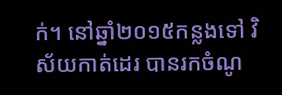ក់។ នៅឆ្នាំ២០១៥កន្លងទៅ វិស័យកាត់ដេរ បានរកចំណូ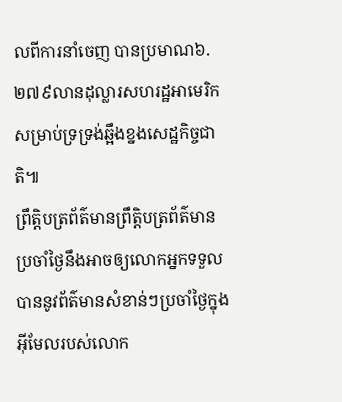លពីការនាំចេញ បានប្រមាណ៦.២៧៩លានដុល្លារសហរដ្ឋអាមេរិក សម្រាប់ទ្រទ្រង់ឆ្អឹងខ្នងសេដ្ឋកិច្ចជាតិ៕
ព្រឹត្តិបត្រព័ត៌មានព្រឹត្តិបត្រព័ត៌មានប្រចាំថ្ងៃនឹងអាចឲ្យលោកអ្នកទទួលបាននូវព័ត៌មានសំខាន់ៗប្រចាំថ្ងៃក្នុងអ៊ីមែលរបស់លោក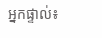អ្នកផ្ទាល់៖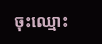ចុះឈ្មោះ